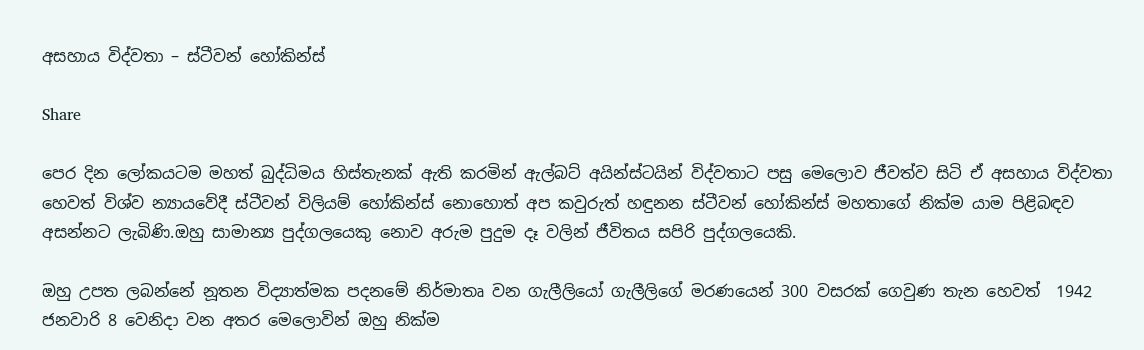අසහාය විද්වතා – ස්ටීවන් හෝකින්ස්

Share

පෙර දින ලෝකයටම මහත් බුද්ධිමය හිස්තැනක් ඇති කරමින් ඇල්බට් අයින්ස්ටයින් විද්වතාට පසු මෙලොව ජීවත්ව සිටි ඒ අසහාය විද්වතා හෙවත් විශ්ව න්‍යායවේදී ස්ටීවන් විලියම් හෝකින්ස් නොහොත් අප කවුරුත් හඳුනන ස්ටීවන් හෝකින්ස් මහතාගේ නික්ම යාම පිළිබඳව අසන්නට ලැබිණි.ඔහු සාමාන්‍ය පුද්ගලයෙකු නොව අරුම පුදුම දෑ වලින් ජීවිතය සපිරි පුද්ගලයෙකි.

ඔහු උපත ලබන්නේ නූතන විද්‍යාත්මක පදනමේ නිර්මාතෘ වන ගැලීලියෝ ගැලීලිගේ මරණයෙන් 300 වසරක් ගෙවුණ තැන හෙවත්  1942 ජනවාරි 8 වෙනිදා වන අතර මෙලොවින් ඔහු නික්ම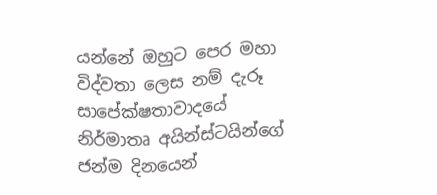යන්නේ ඔහුට පෙර මහා විද්වතා ලෙස නම් දැරූ සාපේක්ෂතාවාදයේ නිර්මාතෘ අයින්ස්ටයින්ගේ ජන්ම දිනයෙන්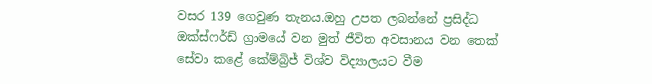වසර 139 ගෙවුණ තැනය.ඔහු උපත ලබන්නේ ප්‍රසිද්ධ ඔක්ස්ෆර්ඩ් ග්‍රාමයේ වන මුත් ජීවිත අවසානය වන තෙක් සේවා කළේ කේම්බ්‍රිජ් විශ්ව විද්‍යාලයට වීම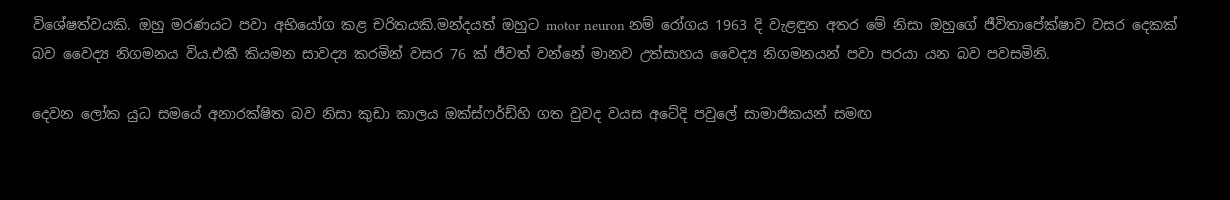විශේෂත්වයකි. ඔහු මරණයට පවා අභියෝග කළ චරිතයකි.මන්දයත් ඔහුට motor neuron නම් රෝගය 1963 දි වැළඳුන අතර මේ නිසා ඔහුගේ ජීවිතාපේක්ෂාව වසර දෙකක් බව වෛද්‍ය නිගමනය විය.එකී කියමන සාවද්‍ය කරමින් වසර 76 ක් ජීවත් වන්නේ මානව උත්සාහය වෛද්‍ය නිගමනයන් පවා පරයා යන බව පවසමිනි.

දෙවන ලෝක යුධ සමයේ අනාරක්ෂිත බව නිසා කුඩා කාලය ඔක්ස්ෆර්ඩ්හි ගත වුවද වයස අටේදි පවුලේ සාමාජිකයන් සමඟ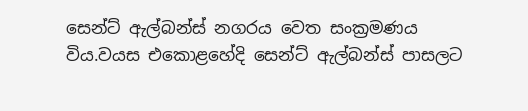සෙන්ට් ඇල්බන්ස් නගරය වෙත සංක්‍රමණය විය.වයස එකොළහේදි සෙන්ට් ඇල්බන්ස් පාසලට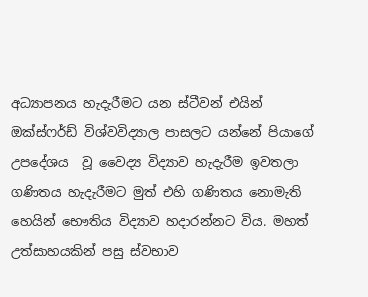අධ්‍යාපනය හැදැරීමට යන ස්ටීවන් එයින් ඔක්ස්ෆර්ඩ් විශ්වවිද්‍යාල පාසලට යන්නේ පියාගේ උපදේශය  වූ වෛද්‍ය විද්‍යාව හැදැරීම ඉවතලා ගණිතය හැදැරීමට මුත් එහි ගණිතය නොමැති හෙයින් භෞතිය විද්‍යාව හදාරන්නට විය. මහත් උත්සාහයකින් පසු ස්වභාව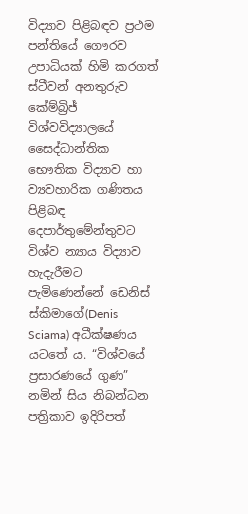විද්‍යාව පිළිබඳව ප්‍රථම පන්තියේ ගෞරව උපාධියක් හිමි කරගත් ස්ටීවන් අනතුරුව කේම්බ්‍රිජ් විශ්වවිද්‍යාලයේ සෛද්ධාන්තික භෞතික විද්‍යාව හා ව්‍යවහාරික ගණිතය පිළිබඳ දෙපාර්තුමේන්තුවට විශ්ව න්‍යාය විද්‍යාව හැදැරීමට පැමිණෙන්නේ ඩෙනිස් ස්කිමාගේ(Denis Sciama) අධීක්ෂණය යටතේ ය. “විශ්වයේ ප්‍රසාරණයේ ගුණ” නමින් සිය නිබන්ධන පත්‍රිකාව ඉදිරිපත්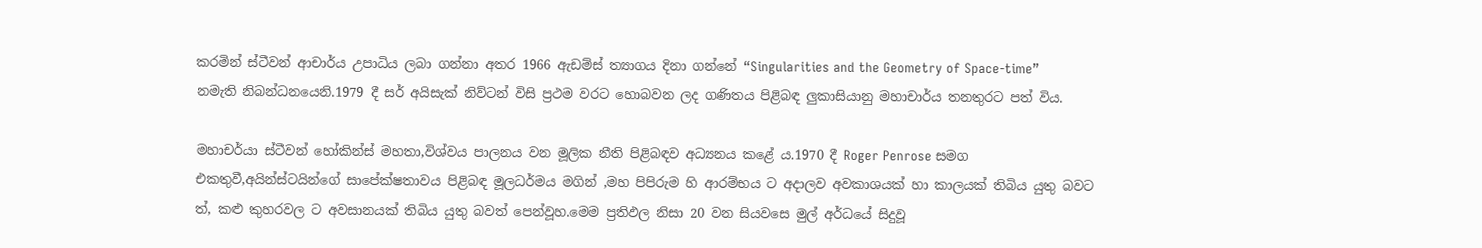කරමින් ස්ටීවන් ආචාර්ය උපාධිය ලබා ගන්නා අතර 1966 ඇඩම්ස් ත්‍යාගය දිනා ගන්නේ “Singularities and the Geometry of Space-time”  නමැති නිබන්ධනයෙනි.1979 දී සර් අයිසැක් නිව්ටන් විසි ප්‍රථම වරට හොබවන ලද ගණිතය පිළිබඳ ලුකාසියානු මහාචාර්ය තනතුරට පත් විය.

මහාචර්යා ස්ටීවන් හෝකින්ස් මහතා,විශ්වය පාලනය වන මූලික නීති පිළිබඳව අධ්‍යනය කළේ ය.1970 දී Roger Penrose සමග එකතුවී,අයින්ස්ටයින්ගේ සාපේක්ෂතාවය පිළිබඳ මූලධර්මය මගින් ,මහ පිපිරුම හි ආරම්භය ට අදාලව අවකාශයක් හා කාලයක් තිබිය යුතු බවට ත්, කළු කුහරවල ට අවසානයක් තිබිය යුතු බවත් පෙන්වූහ.මෙම ප්‍රතිඵල නිසා 20 වන සියවසෙ මුල් අර්ධයේ සිදුවූ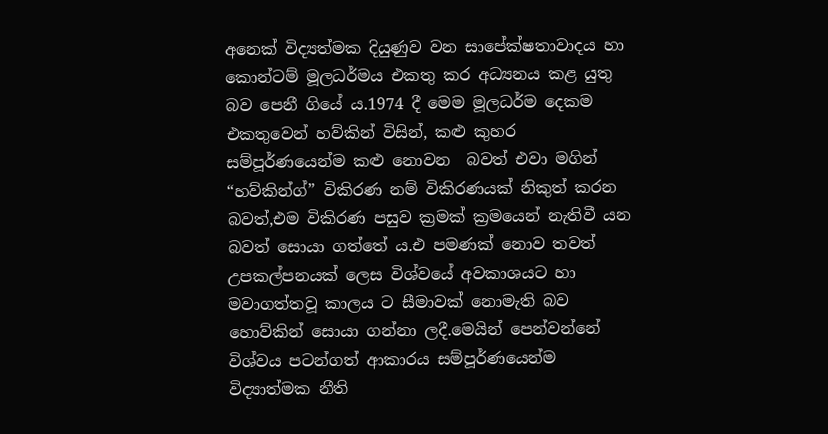අනෙක් විද්‍යත්මක දියුණුව වන සාපේක්ෂතාවාදය හා කොන්ටම් මූලධර්මය එකතු කර අධ්‍යනය කළ යුතු බව පෙනී ගියේ ය.1974 දී මෙම මූලධර්ම දෙකම එකතුවෙන් හව්කින් විසින්, කළු කුහර සම්පූර්ණයෙන්ම කළු නොවන  බවත් එවා මගින් “හව්කින්ග්” විකිරණ නම් විකිරණයක් නිකුත් කරන බවත්,එම විකිරණ පසුව ක්‍රමක් ක්‍රමයෙන් නැතිවී යන බවත් සොයා ගත්තේ ය.එ පමණක් නොව තවත් උපකල්පනයක් ලෙස විශ්වයේ අවකාශයට හා මවාගත්තවූ කාලය ට සීමාවක් නොමැති බව හොව්කින් සොයා ගන්නා ලදී.මෙයින් පෙන්වන්නේ විශ්වය පටන්ගත් ආකාරය සම්පූර්ණයෙන්ම විද්‍යාත්මක නීති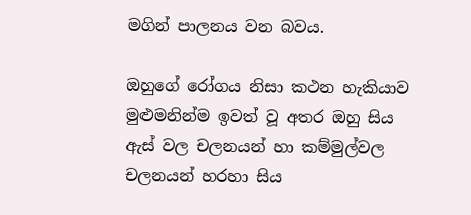මගින් පාලනය වන බවය.

ඔහුගේ රෝගය නිසා කථන හැකියාව මුළුමනින්ම ඉවත් වූ අතර ඔහු සිය ඇස් වල චලනයන් හා කම්මුල්වල චලනයන් හරහා සිය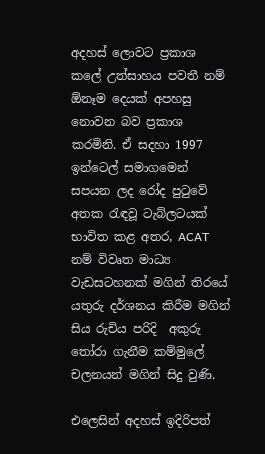අදහස් ලොවට ප්‍රකාශ කලේ උත්සාහය පවතී නම් ඕනෑම දෙයක් අපහසු නොවන බව ප්‍රකාශ කරමිනි. ඒ සදහා 1997 ඉන්ටෙල් සමාගමෙන් සපයන ලද රෝද පුටුවේ අතක රැඳවූ ටැබ්ලටයක් භාවිත කළ අතර, ACAT නම් විවෘත මාධ්‍ය වැඩසටහනක් මගින් තිරයේ යතුරු දර්ශනය කිරීම මගින් සිය රුචිය පරිදි  අකුරු තෝරා ගැනීම කම්මුලේ චලනයන් මගින් සිදු වුණි.

එලෙසින් අදහස් ඉදිරිපත්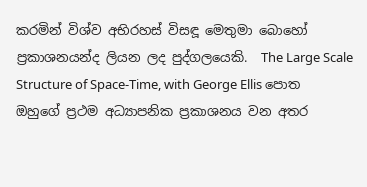කරමින් විශ්ව අභිරහස් විසඳූ මෙතුමා බොහෝ ප්‍රකාශනයන්ද ලියන ලද පුද්ගලයෙකි.  The Large Scale Structure of Space-Time, with George Ellis පොත ඔහුගේ ප්‍රථම අධ්‍යාපනික ප්‍රකාශනය වන අතර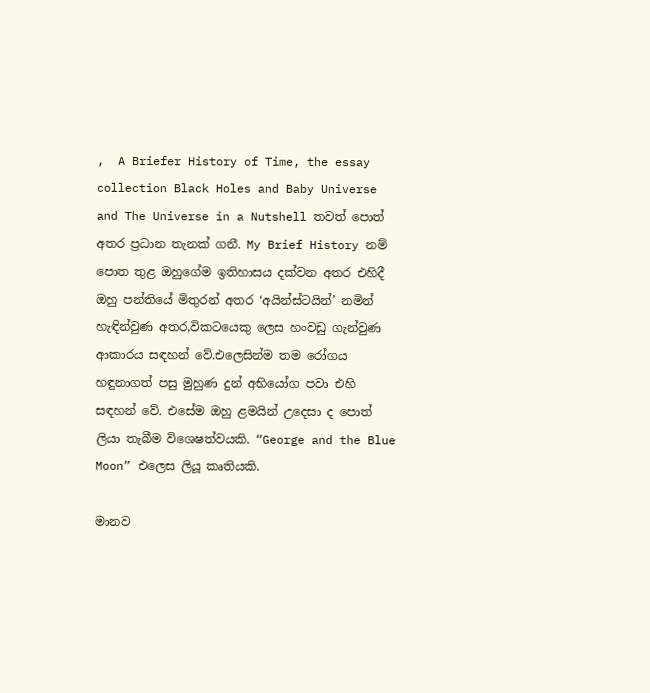,  A Briefer History of Time, the essay collection Black Holes and Baby Universe and The Universe in a Nutshell තවත් පොත් අතර ප්‍රධාන තැනක් ගනී. My Brief History නම් පොත තුළ ඔහුගේම ඉතිහාසය දක්වන අතර එහිදී ඔහු පන්තියේ මිතුරන් අතර ‘අයින්ස්ටයින්’ නමින් හැඳින්වුණ අතර,විකටයෙකු ලෙස හංවඩු ගැන්වුණ ආකාරය සඳහන් වේ.එලෙසින්ම තම රෝගය හඳුනාගත් පසු මුහුණ දුන් අභියෝග පවා එහි සඳහන් වේ. එසේම ඔහු ළමයින් උදෙසා ද පොත් ලියා තැබීම විශෙෂත්වයකි. “George and the Blue Moon” එලෙස ලියූ කෘතියකි.

මානව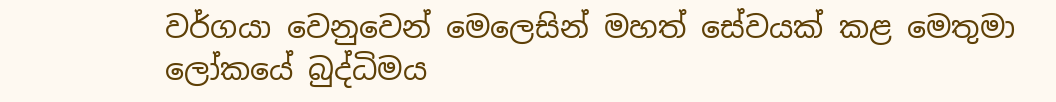වර්ගයා වෙනුවෙන් මෙලෙසින් මහත් සේවයක් කළ මෙතුමා ලෝකයේ බුද්ධිමය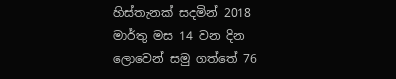හිස්තැනක් සදමින් 2018 මාර්තු මස 14 වන දින ලොවෙන් සමු ගත්තේ 76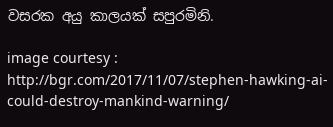වසරක අයු කාලයක් සපුරමිනි.

image courtesy : http://bgr.com/2017/11/07/stephen-hawking-ai-could-destroy-mankind-warning/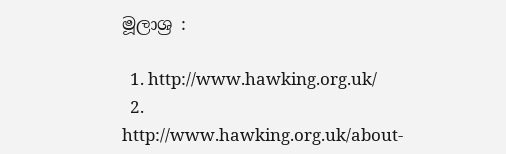මූලාශ්‍ර :

  1. http://www.hawking.org.uk/
  2. http://www.hawking.org.uk/about-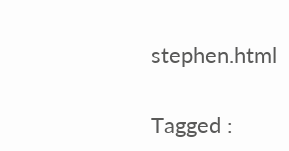stephen.html

Tagged :